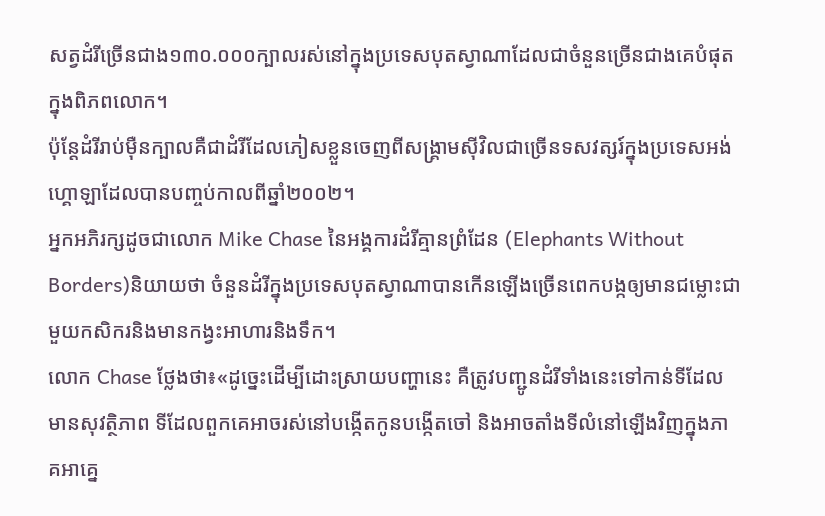សត្វដំរីច្រើនជាង១៣០.០០០ក្បាលរស់នៅក្នុងប្រទេសបុតស្វាណាដែលជាចំនួនច្រើនជាងគេបំផុតក្នុងពិភពលោក។
ប៉ុន្តែដំរីរាប់ម៉ឺនក្បាលគឺជាដំរីដែលភៀសខ្លួនចេញពីសង្គ្រាមស៊ីវិលជាច្រើនទសវត្សរ៍ក្នុងប្រទេសអង់ហ្គោឡាដែលបានបញ្ចប់កាលពីឆ្នាំ២០០២។
អ្នកអភិរក្សដូចជាលោក Mike Chase នៃអង្គការដំរីគ្មានព្រំដែន (Elephants Without Borders)និយាយថា ចំនួនដំរីក្នុងប្រទេសបុតស្វាណាបានកើនឡើងច្រើនពេកបង្កឲ្យមានជម្លោះជាមួយកសិករនិងមានកង្វះអាហារនិងទឹក។
លោក Chase ថ្លែងថា៖«ដូច្នេះដើម្បីដោះស្រាយបញ្ហានេះ គឺត្រូវបញ្ជូនដំរីទាំងនេះទៅកាន់ទីដែលមានសុវត្ថិភាព ទីដែលពួកគេអាចរស់នៅបង្កើតកូនបង្កើតចៅ និងអាចតាំងទីលំនៅឡើងវិញក្នុងភាគអាគ្នេ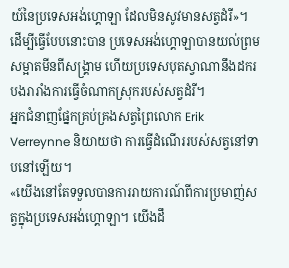យ៍នៃប្រទេសអង់ហ្គោឡា ដែលមិនសូវមានសត្វដំរី»។
ដើម្បីធ្វើបែបនោះបាន ប្រទេសអង់ហ្គោឡាបានយល់ព្រមសម្អាតមីនពីសង្គ្រាម ហើយប្រទេសបុតស្វាណានឹងដករបងរារាំងការធ្វើចំណាកស្រុករបស់សត្វដំរី។
អ្នកជំនាញផ្នែកគ្រប់គ្រងសត្វព្រៃលោក Erik Verreynne និយាយថា ការធ្វើដំណើររបស់សត្វនៅទាបនៅឡើយ។
«យើងនៅតែទទួលបានការរាយការណ៍ពីការប្រមាញ់សត្វក្នុងប្រទេសអង់ហ្គោឡា។ យើងដឹ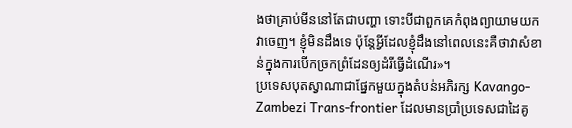ងថាគ្រាប់មីននៅតែជាបញ្ហា ទោះបីជាពួកគេកំពុងព្យាយាមយកវាចេញ។ ខ្ញុំមិនដឹងទេ ប៉ុន្តែអ្វីដែលខ្ញុំដឹងនៅពេលនេះគឺថាវាសំខាន់ក្នុងការបើកច្រកព្រំដែនឲ្យដំរីធ្វើដំណើរ»។
ប្រទេសបុតស្វាណាជាផ្នែកមួយក្នុងតំបន់អភិរក្ស Kavango-Zambezi Trans-frontier ដែលមានប្រាំប្រទេសជាដៃគូ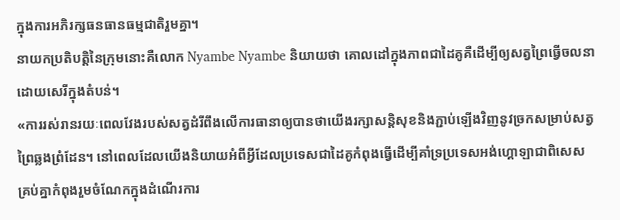ក្នុងការអភិរក្សធនធានធម្មជាតិរួមគ្នា។
នាយកប្រតិបត្តិនៃក្រុមនោះគឺលោក Nyambe Nyambe និយាយថា គោលដៅក្នុងភាពជាដៃគូគឺដើម្បីឲ្យសត្វព្រៃធ្វើចលនាដោយសេរីក្នុងតំបន់។
«ការរស់រានរយៈពេលវែងរបស់សត្វដំរីពឹងលើការធានាឲ្យបានថាយើងរក្សាសន្តិសុខនិងភ្ជាប់ឡើងវិញនូវច្រកសម្រាប់សត្វព្រៃឆ្លងព្រំដែន។ នៅពេលដែលយើងនិយាយអំពីអ្វីដែលប្រទេសជាដៃគូកំពុងធ្វើដើម្បីគាំទ្រប្រទេសអង់ហ្គោឡាជាពិសេស គ្រប់គ្នាកំពុងរួមចំណែកក្នុងដំណើរការ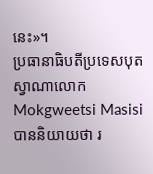នេះ»។
ប្រធានាធិបតីប្រទេសបុតស្វាណាលោក Mokgweetsi Masisi បាននិយាយថា រ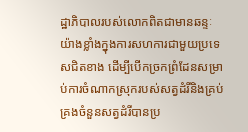ដ្ឋាភិបាលរបស់លោកពិតជាមានឆន្ទៈយ៉ាងខ្លាំងក្នុងការសហការជាមួយប្រទេសជិតខាង ដើម្បីបើកច្រកព្រំដែនសម្រាប់ការចំណាកស្រុករបស់សត្វដំរីនិងគ្រប់គ្រងចំនួនសត្វដំរីបានប្រ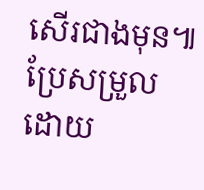សើរជាងមុន៕
ប្រែសម្រួលដោយ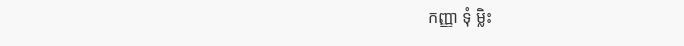កញ្ញា ទុំ ម្លិះ